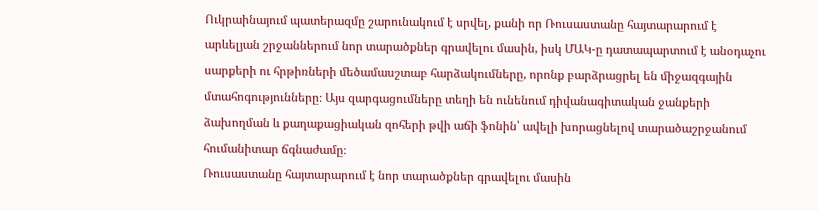Ուկրաինայում պատերազմը շարունակում է սրվել, քանի որ Ռուսաստանը հայտարարում է արևելյան շրջաններում նոր տարածքներ գրավելու մասին, իսկ ՄԱԿ-ը դատապարտում է անօդաչու սարքերի ու հրթիռների մեծամասշտաբ հարձակումները, որոնք բարձրացրել են միջազգային մտահոգությունները։ Այս զարգացումները տեղի են ունենում դիվանագիտական ջանքերի ձախողման և քաղաքացիական զոհերի թվի աճի ֆոնին՝ ավելի խորացնելով տարածաշրջանում հումանիտար ճգնաժամը։
Ռուսաստանը հայտարարում է նոր տարածքներ գրավելու մասին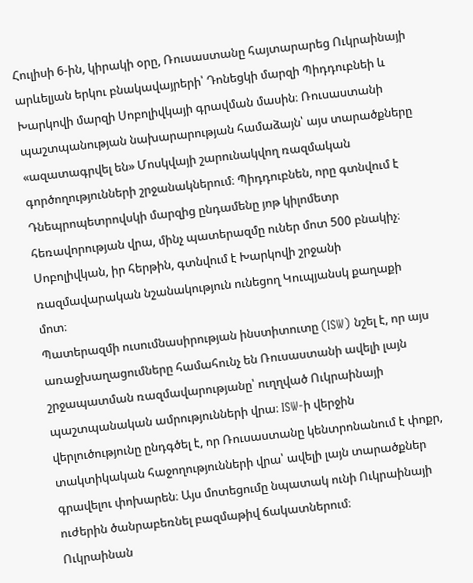Հուլիսի 6-ին, կիրակի օրը, Ռուսաստանը հայտարարեց Ուկրաինայի արևելյան երկու բնակավայրերի՝ Դոնեցկի մարզի Պիդդուբնեի և Խարկովի մարզի Սոբոլիվկայի գրավման մասին։ Ռուսաստանի պաշտպանության նախարարության համաձայն՝ այս տարածքները «ազատագրվել են» Մոսկվայի շարունակվող ռազմական գործողությունների շրջանակներում։ Պիդդուբնեն, որը գտնվում է Դնեպրոպետրովսկի մարզից ընդամենը յոթ կիլոմետր հեռավորության վրա, մինչ պատերազմը ուներ մոտ 500 բնակիչ։ Սոբոլիվկան, իր հերթին, գտնվում է Խարկովի շրջանի ռազմավարական նշանակություն ունեցող Կուպյանսկ քաղաքի մոտ։
Պատերազմի ուսումնասիրության ինստիտուտը (ISW) նշել է, որ այս առաջխաղացումները համահունչ են Ռուսաստանի ավելի լայն շրջապատման ռազմավարությանը՝ ուղղված Ուկրաինայի պաշտպանական ամրությունների վրա։ ISW-ի վերջին վերլուծությունը ընդգծել է, որ Ռուսաստանը կենտրոնանում է փոքր, տակտիկական հաջողությունների վրա՝ ավելի լայն տարածքներ գրավելու փոխարեն։ Այս մոտեցումը նպատակ ունի Ուկրաինայի ուժերին ծանրաբեռնել բազմաթիվ ճակատներում։
Ուկրաինան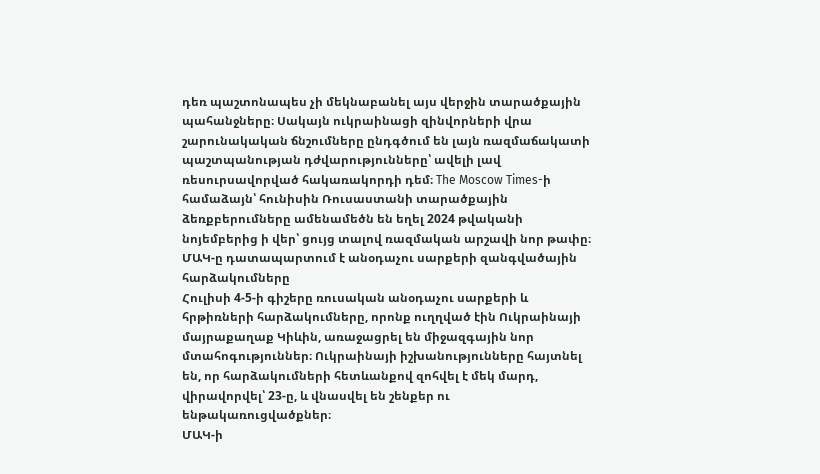դեռ պաշտոնապես չի մեկնաբանել այս վերջին տարածքային պահանջները։ Սակայն ուկրաինացի զինվորների վրա շարունակական ճնշումները ընդգծում են լայն ռազմաճակատի պաշտպանության դժվարությունները՝ ավելի լավ ռեսուրսավորված հակառակորդի դեմ։ The Moscow Times-ի համաձայն՝ հունիսին Ռուսաստանի տարածքային ձեռքբերումները ամենամեծն են եղել 2024 թվականի նոյեմբերից ի վեր՝ ցույց տալով ռազմական արշավի նոր թափը։
ՄԱԿ-ը դատապարտում է անօդաչու սարքերի զանգվածային հարձակումները
Հուլիսի 4-5-ի գիշերը ռուսական անօդաչու սարքերի և հրթիռների հարձակումները, որոնք ուղղված էին Ուկրաինայի մայրաքաղաք Կիևին, առաջացրել են միջազգային նոր մտահոգություններ։ Ուկրաինայի իշխանությունները հայտնել են, որ հարձակումների հետևանքով զոհվել է մեկ մարդ, վիրավորվել՝ 23-ը, և վնասվել են շենքեր ու ենթակառուցվածքներ։
ՄԱԿ-ի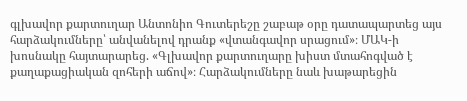գլխավոր քարտուղար Անտոնիո Գուտերեշը շաբաթ օրը դատապարտեց այս հարձակումները՝ անվանելով դրանք «վտանգավոր սրացում»։ ՄԱԿ-ի խոսնակը հայտարարեց. «Գլխավոր քարտուղարը խիստ մտահոգված է քաղաքացիական զոհերի աճով»։ Հարձակումները նաև խաթարեցին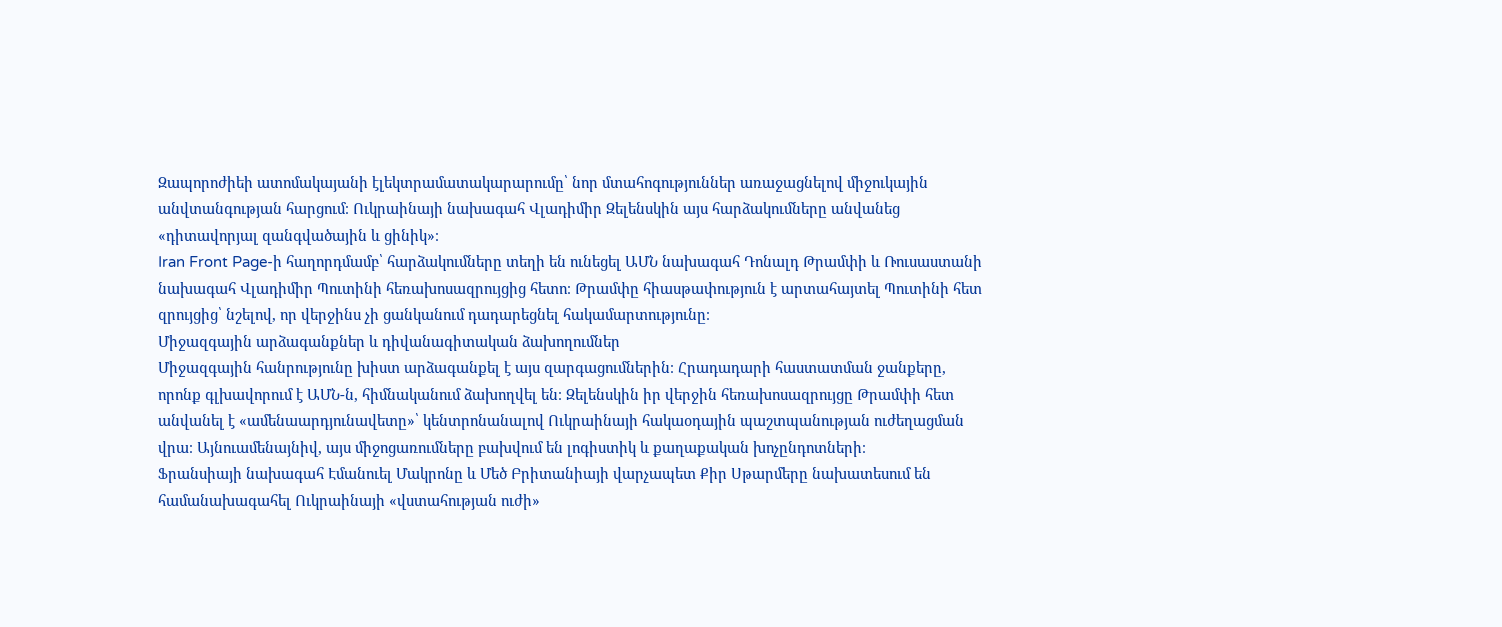Զապորոժիեի ատոմակայանի էլեկտրամատակարարումը՝ նոր մտահոգություններ առաջացնելով միջուկային անվտանգության հարցում։ Ուկրաինայի նախագահ Վլադիմիր Զելենսկին այս հարձակումները անվանեց «դիտավորյալ զանգվածային և ցինիկ»։
Iran Front Page-ի հաղորդմամբ՝ հարձակումները տեղի են ունեցել ԱՄՆ նախագահ Դոնալդ Թրամփի և Ռուսաստանի նախագահ Վլադիմիր Պուտինի հեռախոսազրույցից հետո։ Թրամփը հիասթափություն է արտահայտել Պուտինի հետ զրույցից՝ նշելով, որ վերջինս չի ցանկանում դադարեցնել հակամարտությունը։
Միջազգային արձագանքներ և դիվանագիտական ձախողումներ
Միջազգային հանրությունը խիստ արձագանքել է այս զարգացումներին։ Հրադադարի հաստատման ջանքերը, որոնք գլխավորում է ԱՄՆ-ն, հիմնականում ձախողվել են։ Զելենսկին իր վերջին հեռախոսազրույցը Թրամփի հետ անվանել է «ամենաարդյունավետը»՝ կենտրոնանալով Ուկրաինայի հակաօդային պաշտպանության ուժեղացման վրա։ Այնուամենայնիվ, այս միջոցառումները բախվում են լոգիստիկ և քաղաքական խոչընդոտների։
Ֆրանսիայի նախագահ Էմանուել Մակրոնը և Մեծ Բրիտանիայի վարչապետ Քիր Սթարմերը նախատեսում են համանախագահել Ուկրաինայի «վստահության ուժի»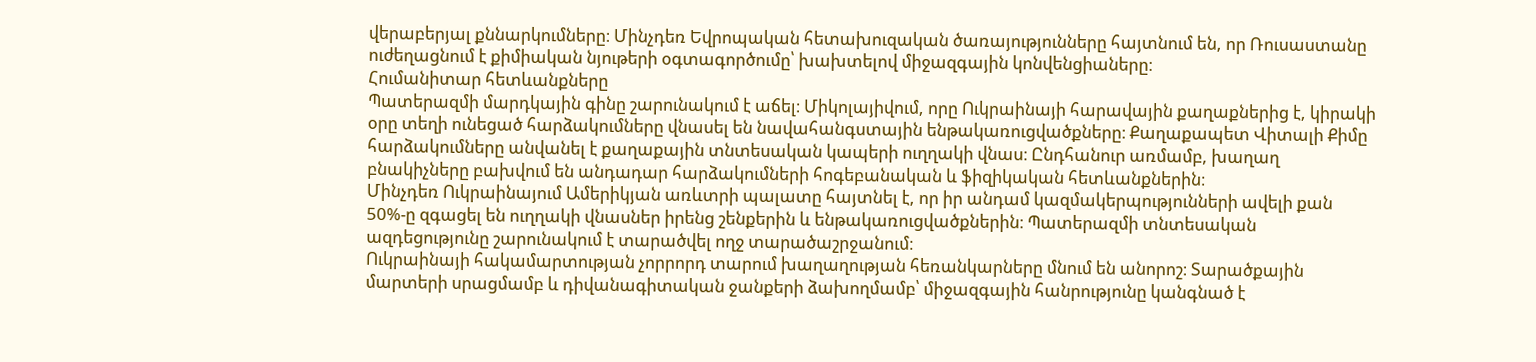վերաբերյալ քննարկումները։ Մինչդեռ Եվրոպական հետախուզական ծառայությունները հայտնում են, որ Ռուսաստանը ուժեղացնում է քիմիական նյութերի օգտագործումը՝ խախտելով միջազգային կոնվենցիաները։
Հումանիտար հետևանքները
Պատերազմի մարդկային գինը շարունակում է աճել։ Միկոլայիվում, որը Ուկրաինայի հարավային քաղաքներից է, կիրակի օրը տեղի ունեցած հարձակումները վնասել են նավահանգստային ենթակառուցվածքները։ Քաղաքապետ Վիտալի Քիմը հարձակումները անվանել է քաղաքային տնտեսական կապերի ուղղակի վնաս։ Ընդհանուր առմամբ, խաղաղ բնակիչները բախվում են անդադար հարձակումների հոգեբանական և ֆիզիկական հետևանքներին։
Մինչդեռ Ուկրաինայում Ամերիկյան առևտրի պալատը հայտնել է, որ իր անդամ կազմակերպությունների ավելի քան 50%-ը զգացել են ուղղակի վնասներ իրենց շենքերին և ենթակառուցվածքներին։ Պատերազմի տնտեսական ազդեցությունը շարունակում է տարածվել ողջ տարածաշրջանում։
Ուկրաինայի հակամարտության չորրորդ տարում խաղաղության հեռանկարները մնում են անորոշ։ Տարածքային մարտերի սրացմամբ և դիվանագիտական ջանքերի ձախողմամբ՝ միջազգային հանրությունը կանգնած է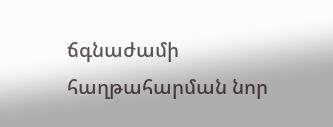ճգնաժամի հաղթահարման նոր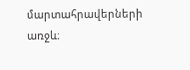մարտահրավերների առջև։